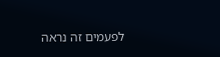לפעמים זה נראה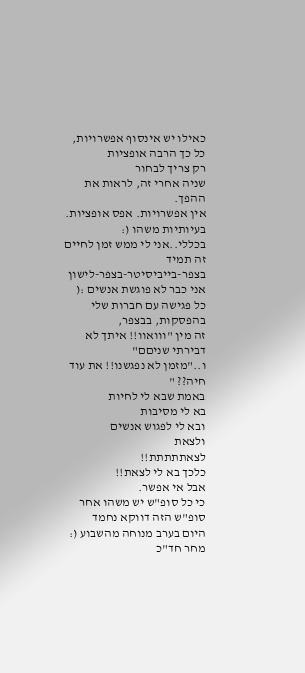כאילו יש אינסוף אפשרויות,
כל כך הרבה אופציות
רק צריך לבחור
שניה אחרי זה, לראות את ההפך.
אין אפשרויות. אפס אופציות.
בעיותיות משהו (:
בכללי..אני לי ממש זמן לחיים
זה תמיד
בצפר-בייביסיטר-בצפר-לישון
אני כבר לא פוגשת אנשים :(
כל פגישה עם חברות שלי בהפסקות, בבצפר,
זה מין "ווואוו!! איתך לא דבירתי שניםם"
ו.."מזמן לא נפגשנו!! את עוד חיה?? "
באמת שבא לי לחיות
בא לי מסיבות
ובא לי לפגוש אנשים
ולצאת
לצאתתתתת!!
כלכך בא לי לצאת!!
אבל אי אפשר.
כי כל סופ"ש יש משהו אחר
סופ"ש הזה דווקא נחמד
היום בערב מנוחה מהשבוע (:
מחר חד"כ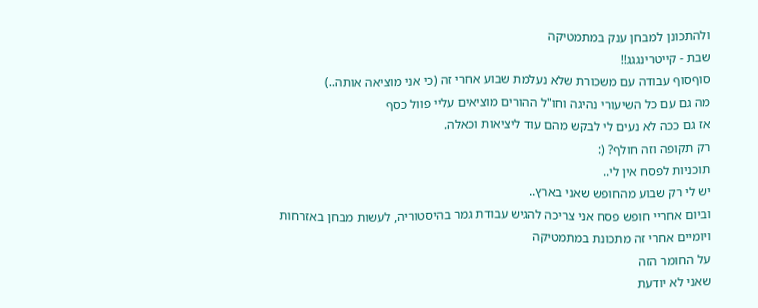ולהתכונן למבחן ענק במתמטיקה
שבת - קייטרינגגג!!
סוףסוף עבודה עם משכורת שלא נעלמת שבוע אחרי זה (כי אני מוציאה אותה..)
מה גם עם כל השיעורי נהיגה וחו"ל ההורים מוציאים עליי פוול כסף
אז גם ככה לא נעים לי לבקש מהם עוד ליציאות וכאלה.
רק תקופה וזה חולף? (:
תוכניות לפסח אין לי..
יש לי רק שבוע מהחופש שאני בארץ..
וביום אחריי חופש פסח אני צריכה להגיש עבודת גמר בהיסטוריה, לעשות מבחן באזרחות
ויומיים אחרי זה מתכונת במתמטיקה
על החומר הזה
שאני לא יודעת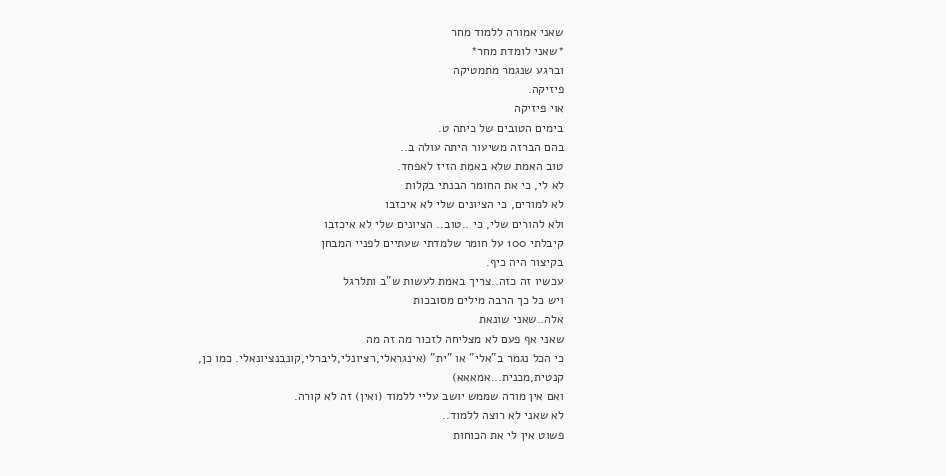שאני אמורה ללמוד מחר
*שאני לומדת מחר*
וברגע שנגמר מתמטיקה
פיזיקה.
אוי פיזיקה
בימים הטובים של כיתה ט.
בהם הברזה משיעור היתה עולה ב..
טוב האמת שלא באמת הזיז לאפחד.
לא לי, כי את החומר הבנתי בקלות
לא למורים, כי הציונים שלי לא איכזבו
ולא להורים שלי, כי ..טוב.. הציונים שלי לא איכזבו
קיבלתי 100 על חומר שלמדתי שעתיים לפניי המבחן
בקיצור היה כיף.
עכשיו זה כזה..צריך באמת לעשות ש"ב ותלרגל
ויש כל כך הרבה מילים מסובכות
אלה..שאני שונאת
שאני אף פעם לא מצליחה לזכור מה זה מה
כי הכל נגמר ב"אלי" או "ית" (אינגראלי,רציונלי,ליברלי,קונבנציונאלי. כמו כן, קנטית,מכנית...אמאאא)
ואם אין מורה שממש יושב עליי ללמוד (ואין) זה לא קורה.
לא שאני לא רוצה ללמוד..
פשוט אין לי את הכוחות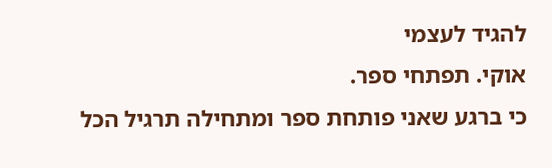להגיד לעצמי
אוקי. תפתחי ספר.
כי ברגע שאני פותחת ספר ומתחילה תרגיל הכל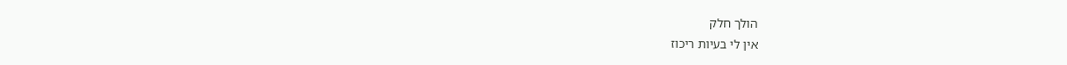הולך חלק
אין לי בעיות ריכוז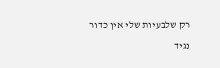רק שלבעיות שלי אין כדור
נגיד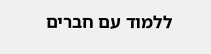ללמוד עם חברים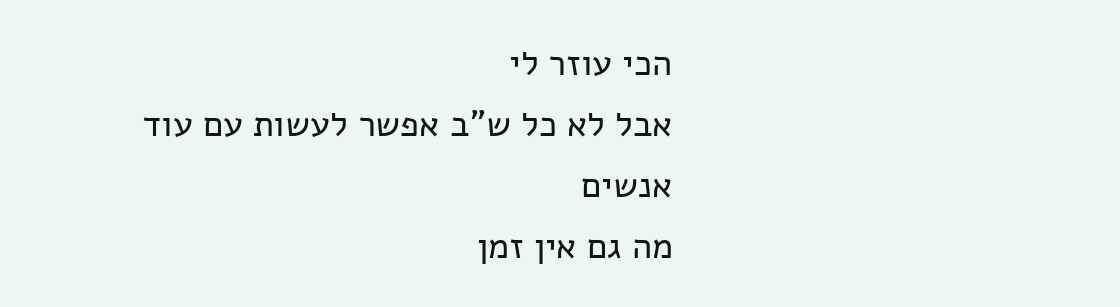הכי עוזר לי
אבל לא כל ש"ב אפשר לעשות עם עוד אנשים
מה גם אין זמן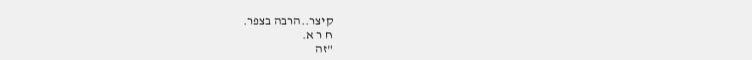קיצר..הרבה בצפר.
ח ר א.
"זה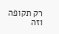רק תקופה וזה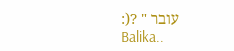עובר " ?(:
Balika..